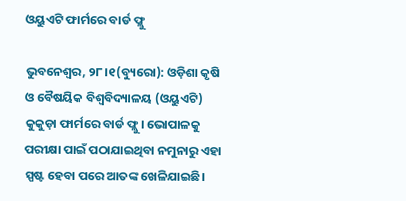ଓୟୁଏଟି ଫାର୍ମରେ ବାର୍ଡ ଫ୍ଲୁ

ଭୁବନେଶ୍ୱର, ୨୮।୧(ବ୍ୟୁରୋ): ଓଡ଼ିଶା କୃଷି ଓ ବୈଷୟିକ ବିଶ୍ୱବିଦ୍ୟାଳୟ (ଓୟୁଏଟି) କୁକୁଡ଼ା ଫାର୍ମରେ ବାର୍ଡ ଫ୍ଲୁ। ଭୋପାଳକୁ ପରୀକ୍ଷା ପାଇଁ ପଠାଯାଇଥିବା ନମୁନାରୁ ଏହା ସ୍ପଷ୍ଟ ହେବା ପରେ ଆତଙ୍କ ଖେଳିଯାଇଛି।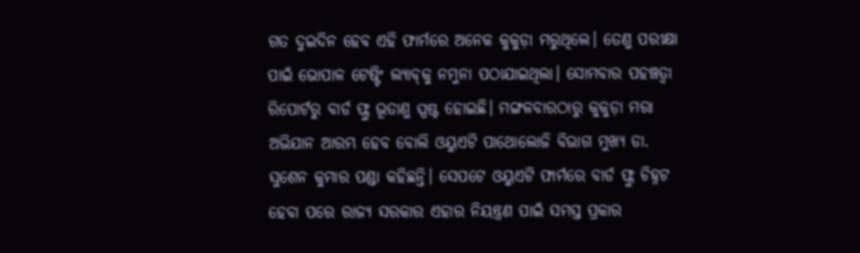ଗତ ଦୁଇଦିନ ହେବ ଏହି ଫାର୍ମରେ ଅନେକ କୁକୁଡ଼ା ମରୁଥିଲେ। ତେଣୁ ପରୀକ୍ଷା ପାଇଁ ଭୋପାଳ ଟେଷ୍ଟିଂ ଲ୍ୟାବ୍‌କୁ ନମୁନା ପଠାଯାଇଥିଲା। ସୋମବାର ପହଞ୍ଚତ୍ବା ରିପୋର୍ଟରୁ ବାର୍ଡ ଫ୍ଲୁ ଭୂତାଣୁ ସ୍ପଷ୍ଟ ହୋଇଛି। ମଙ୍ଗଳବାରଠାରୁ କୁକୁଡ଼ା ମରା ଅଭିଯାନ ଆରମ୍ଭ ହେବ ବୋଲି ଓୟୁଏଟି ପାଥୋଲୋଜି ବିଭାଗ ମୁଖ୍ୟ ଡା. ସୁଶେନ କୁମାର ପଣ୍ଡା କହିଛନ୍ତି। ସେପଟେ ଓୟୁଏଟି ଫାର୍ମରେ ବାର୍ଡ ଫ୍ଲୁ ଚିହ୍ନଟ ହେବା ପରେ ରାଜ୍ୟ ସରକାର ଏହାର ନିୟନ୍ତ୍ରଣ ପାଇଁ ସମସ୍ତ ପ୍ରକାର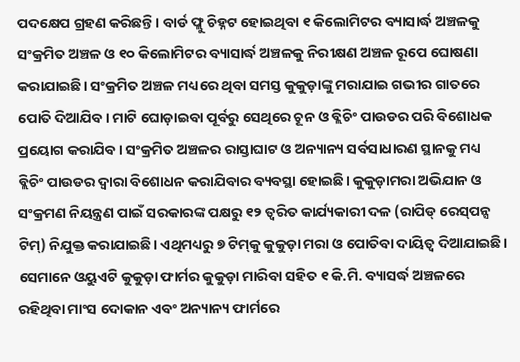ପଦକ୍ଷେପ ଗ୍ରହଣ କରିଛନ୍ତି। ବାର୍ଡ ଫ୍ଲୁ ଚିହ୍ନଟ ହୋଇଥିବା ୧ କିଲୋମିଟର ବ୍ୟାସାର୍ଦ୍ଧ ଅଞ୍ଚଳକୁ ସଂକ୍ରମିତ ଅଞ୍ଚଳ ଓ ୧୦ କିଲୋମିଟର ବ୍ୟାସାର୍ଦ୍ଧ ଅଞ୍ଚଳକୁ ନିରୀକ୍ଷଣ ଅଞ୍ଚଳ ରୂପେ ଘୋଷଣା କରାଯାଇଛି। ସଂକ୍ରମିତ ଅଞ୍ଚଳ ମଧ୍ୟରେ ଥିବା ସମସ୍ତ କୁକୁଡ଼ାଙ୍କୁ ମରାଯାଇ ଗଭୀର ଗାତରେ ପୋତି ଦିଆଯିବ। ମାଟି ଘୋଡ଼ାଇବା ପୂର୍ବରୁ ସେଥିରେ ଚୂନ ଓ ବ୍ଲିଚିଂ ପାଉଡର ପରି ବିଶୋଧକ ପ୍ରୟୋଗ କରାଯିବ। ସଂକ୍ରମିତ ଅଞ୍ଚଳର ରାସ୍ତାଘାଟ ଓ ଅନ୍ୟାନ୍ୟ ସର୍ବସାଧାରଣ ସ୍ଥାନକୁ ମଧ୍ୟ ବ୍ଲିଚିଂ ପାଉଡର ଦ୍ୱାରା ବିଶୋଧନ କରାଯିବାର ବ୍ୟବସ୍ଥା ହୋଇଛି। କୁକୁଡ଼ାମରା ଅଭିଯାନ ଓ ସଂକ୍ରମଣ ନିୟନ୍ତ୍ରଣ ପାଇଁ ସରକାରଙ୍କ ପକ୍ଷରୁ ୧୨ ତ୍ୱରିତ କାର୍ଯ୍ୟକାରୀ ଦଳ (ରାପିଡ୍‌ ରେସ୍‌ପନ୍ସ ଟିମ୍‌) ନିଯୁକ୍ତ କରାଯାଇଛି। ଏଥିମଧ୍ୟରୁ ୭ ଟିମ୍‌କୁ କୁକୁଡ଼ା ମରା ଓ ପୋତିବା ଦାୟିତ୍ୱ ଦିଆଯାଇଛି। ସେମାନେ ଓୟୁଏଟି କୁକୁଡ଼ା ଫାର୍ମର କୁକୁଡ଼ା ମାରିବା ସହିତ ୧ କି.ମି. ବ୍ୟାସର୍ଦ୍ଧ ଅଞ୍ଚଳରେ ରହିଥିବା ମାଂସ ଦୋକାନ ଏବଂ ଅନ୍ୟାନ୍ୟ ଫାର୍ମରେ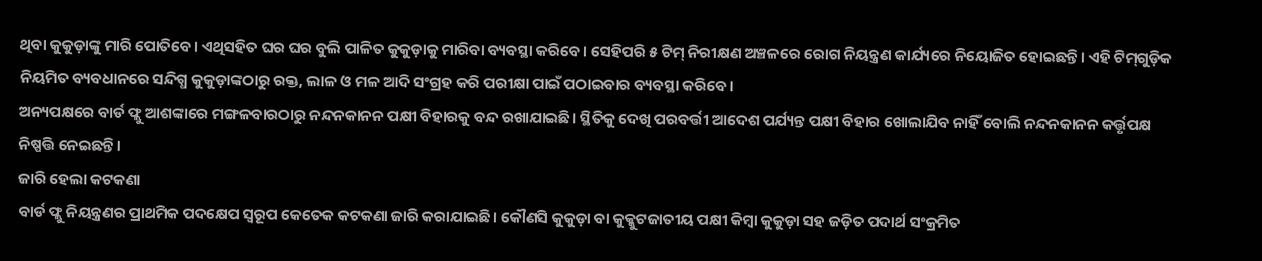ଥିବା କୁକୁଡ଼ାଙ୍କୁ ମାରି ପୋତିବେ। ଏଥିସହିତ ଘର ଘର ବୁଲି ପାଳିତ କୁକୁଡ଼ାକୁ ମାରିବା ବ୍ୟବସ୍ଥା କରିବେ। ସେହିପରି ୫ ଟିମ୍‌ ନିରୀକ୍ଷଣ ଅଞ୍ଚଳରେ ରୋଗ ନିୟନ୍ତ୍ରଣ କାର୍ଯ୍ୟରେ ନିୟୋଜିତ ହୋଇଛନ୍ତି। ଏହି ଟିମ୍‌ଗୁଡ଼ିକ ନିୟମିତ ବ୍ୟବଧାନରେ ସନ୍ଦିଗ୍ଧ କୁକୁଡ଼ାଙ୍କଠାରୁ ରକ୍ତ, ଲାଳ ଓ ମଳ ଆଦି ସଂଗ୍ରହ କରି ପରୀକ୍ଷା ପାଇଁ ପଠାଇବାର ବ୍ୟବସ୍ଥା କରିବେ।
ଅନ୍ୟପକ୍ଷରେ ବାର୍ଡ ଫ୍ଲୁ ଆଶଙ୍କାରେ ମଙ୍ଗଳବାରଠାରୁ ନନ୍ଦନକାନନ ପକ୍ଷୀ ବିହାରକୁ ବନ୍ଦ ରଖାଯାଇଛି। ସ୍ଥିତିକୁ ଦେଖି ପରବର୍ତ୍ତୀ ଆଦେଶ ପର୍ଯ୍ୟନ୍ତ ପକ୍ଷୀ ବିହାର ଖୋଲାଯିବ ନାହିଁ ବୋଲି ନନ୍ଦନକାନନ କର୍ତ୍ତୃପକ୍ଷ ନିଷ୍ପତ୍ତି ନେଇଛନ୍ତି।
ଜାରି ହେଲା କଟକଣା
ବାର୍ଡ ଫ୍ଲୁ ନିୟନ୍ତ୍ରଣର ପ୍ରାଥମିକ ପଦକ୍ଷେପ ସ୍ବରୂପ କେତେକ କଟକଣା ଜାରି କରାଯାଇଛି। କୌଣସି କୁକୁଡ଼ା ବା କୁକ୍କୁଟଜାତୀୟ ପକ୍ଷୀ କିମ୍ବା କୁକୁଡ଼ା ସହ ଜଡ଼ିତ ପଦାର୍ଥ ସଂକ୍ରମିତ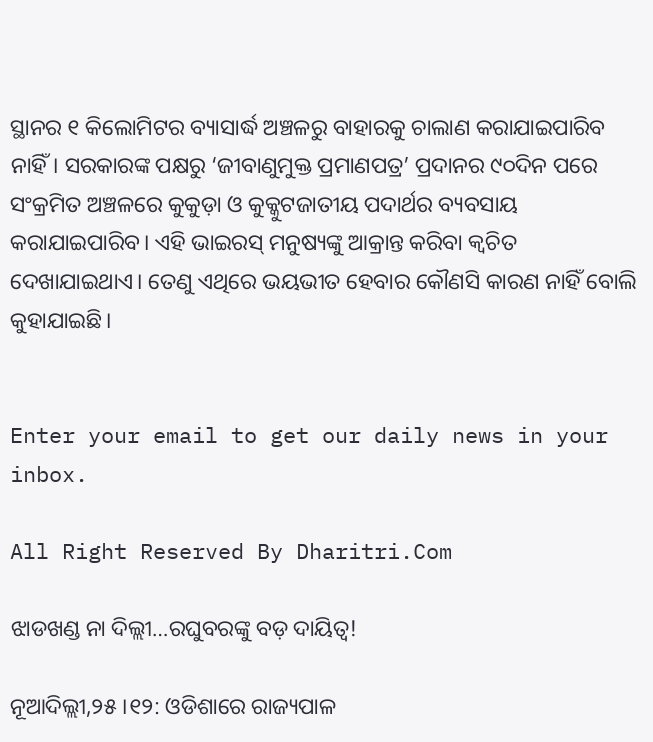ସ୍ଥାନର ୧ କିଲୋମିଟର ବ୍ୟାସାର୍ଦ୍ଧ ଅଞ୍ଚଳରୁ ବାହାରକୁ ଚାଲାଣ କରାଯାଇପାରିବ ନାହିଁ। ସରକାରଙ୍କ ପକ୍ଷରୁ ‘ଜୀବାଣୁମୁକ୍ତ ପ୍ରମାଣପତ୍ର’ ପ୍ରଦାନର ୯୦ଦିନ ପରେ ସଂକ୍ରମିତ ଅଞ୍ଚଳରେ କୁକୁଡ଼ା ଓ କୁକ୍କୁଟଜାତୀୟ ପଦାର୍ଥର ବ୍ୟବସାୟ କରାଯାଇପାରିବ। ଏହି ଭାଇରସ୍‌ ମନୁଷ୍ୟଙ୍କୁ ଆକ୍ରାନ୍ତ କରିବା କ୍ୱଚିତ ଦେଖାଯାଇଥାଏ। ତେଣୁ ଏଥିରେ ଭୟଭୀତ ହେବାର କୌଣସି କାରଣ ନାହିଁ ବୋଲି କୁହାଯାଇଛି।


Enter your email to get our daily news in your inbox.

All Right Reserved By Dharitri.Com

ଝାଡଖଣ୍ଡ ନା ଦିଲ୍ଲୀ…ରଘୁବରଙ୍କୁ ବଡ଼ ଦାୟିତ୍ୱ!

ନୂଆଦିଲ୍ଲୀ,୨୫।୧୨: ଓଡିଶାରେ ରାଜ୍ୟପାଳ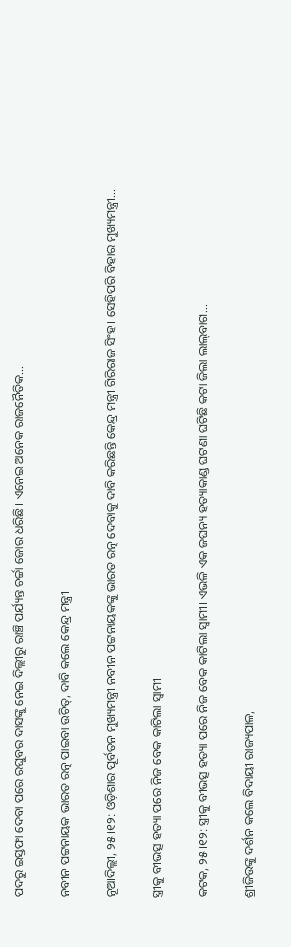ପଦରୁ ଇସ୍ତଫା ଦେବା ପରେ ରଘୁବର ଦାସଙ୍କୁ ନେଇ ଦିଲ୍ଲୀରୁ ରାଞ୍ଚି ପର୍ଯ୍ୟନ୍ତ ଚର୍ଚ୍ଚା ଜୋର ଧରିଛି। ଏନେଇ ଅନେକ ରାଜନୈତିକ...

ନବୀନ ପଟ୍ଟନାୟକ ଭାରତ ରତ୍ନ ପାଇବା ଉଚିତ୍, ଦାବି କଲେ କେନ୍ଦ୍ର ମନ୍ତ୍ରୀ

ନୂଆଦିଲ୍ଲୀ, ୨୫।୧୨: ଓଡ଼ିଶାର ପୂର୍ବତନ ମୁଖ୍ୟମନ୍ତ୍ରୀ ନବୀନ ପଟ୍ଟନାୟକଙ୍କୁ ଭାରତ ରତ୍ନ ଦେବାକୁ ଦାବି କରିଛନ୍ତି କେନ୍ଦ୍ର ମନ୍ତ୍ରୀ ଗିରିରାଜ ସିଂହ। ସେହିପରି ବିହାର ମୁଖ୍ୟମନ୍ତ୍ରୀ...

ସ୍ତ୍ରୀକୁ ବୀଭତ୍ସ ହତ୍ୟା ପରେ ନିଜ ବେକ କାଟିଲା ସ୍ବାମୀ

କଟକ, ୨୫।୧୨: ସ୍ତ୍ରୀକୁ ବୀଭତ୍ସ ହତ୍ୟା ପରେ ନିଜ ବେକ କାଟିଲା ସ୍ବାମୀ। ଏଭଳି ଏକ ଜଘନ୍ୟ ହତ୍ୟାକାଣ୍ଡ ଘଟଣା ଘଟିଛି କଟା ଜିଲା ଲାଲ୍‌ବାଗ...

ଶ୍ରୀଜିଉଙ୍କୁ ଦର୍ଶନ କଲେ ବିଦାୟୀ ରାଜ୍ୟପାଳ,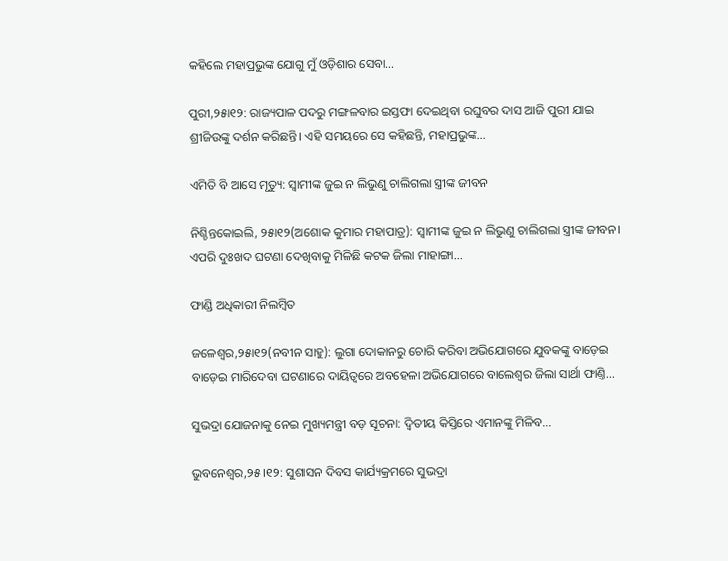କହିଲେ ମହାପ୍ରଭୁଙ୍କ ଯୋଗୁ ମୁଁ ଓଡ଼ିଶାର ସେବା…

ପୁରୀ,୨୫ା୧୨: ରାଜ୍ୟପାଳ ପଦରୁ ମଙ୍ଗଳବାର ଇସ୍ତଫା ଦେଇଥିବା ରଘୁବର ଦାସ ଆଜି ପୁରୀ ଯାଇ ଶ୍ରୀଜିଉଙ୍କୁ ଦର୍ଶନ କରିଛନ୍ତି। ଏହି ସମୟରେ ସେ କହିଛନ୍ତି, ମହାପ୍ରଭୁଙ୍କ...

ଏମିତି ବି ଆସେ ମୃତ୍ୟୁ: ସ୍ବାମୀଙ୍କ ଜୁଇ ନ ଲିଭୁଣୁ ଚାଲିଗଲା ସ୍ତ୍ରୀଙ୍କ ଜୀବନ

ନିଶ୍ଚିନ୍ତକୋଇଲି, ୨୫ା୧୨(ଅଶୋକ କୁମାର ମହାପାତ୍ର): ସ୍ବାମୀଙ୍କ ଜୁଇ ନ ଲିଭୁଣୁ ଚାଲିଗଲା ସ୍ତ୍ରୀଙ୍କ ଜୀବନ। ଏପରି ଦୁଃଖଦ ଘଟଣା ଦେଖିବାକୁ ମିଳିଛି କଟକ ଜିଲା ମାହାଙ୍ଗା...

ଫାଣ୍ଡି ଅଧିକାରୀ ନିଲମ୍ବିତ

ଜଳେଶ୍ୱର,୨୫ା୧୨(ନବୀନ ସାହୁ): ଲୁଗା ଦୋକାନରୁ ଚୋରି କରିବା ଅଭିଯୋଗରେ ଯୁବକଙ୍କୁ ବାଡ଼େଇ ବାଡ଼େଇ ମାରିଦେବା ଘଟଣାରେ ଦାୟିତ୍ୱରେ ଅବହେଳା ଅଭିଯୋଗରେ ବାଲେଶ୍ୱର ଜିଲା ସାର୍ଥା ଫାଣ୍ତି...

ସୁଭଦ୍ରା ଯୋଜନାକୁ ନେଇ ମୁଖ୍ୟମନ୍ତ୍ରୀ ବଡ଼ ସୂଚନା: ଦ୍ବିତୀୟ କିସ୍ତିରେ ଏମାନଙ୍କୁ ମିଳିବ…

ଭୁବନେଶ୍ୱର,୨୫।୧୨: ସୁଶାସନ ଦିବସ କାର୍ଯ୍ୟକ୍ରମରେ ସୁଭଦ୍ରା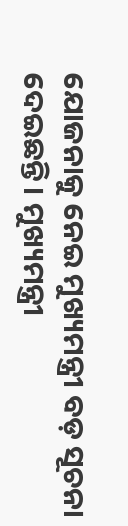ଯୋଜନାକୁ ନେଇ ମୁଖ୍ୟମନ୍ତ୍ରୀ ବଡ଼ ସୂଚନା ଦେଇଛନ୍ତି। ମୁଖ୍ୟମନ୍ତ୍ରୀ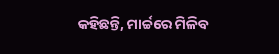କହିଛନ୍ତି, ମାର୍ଚ୍ଚରେ ମିଳିବ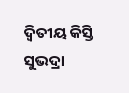ଦ୍ବିତୀୟ କିସ୍ତି ସୁଭଦ୍ରା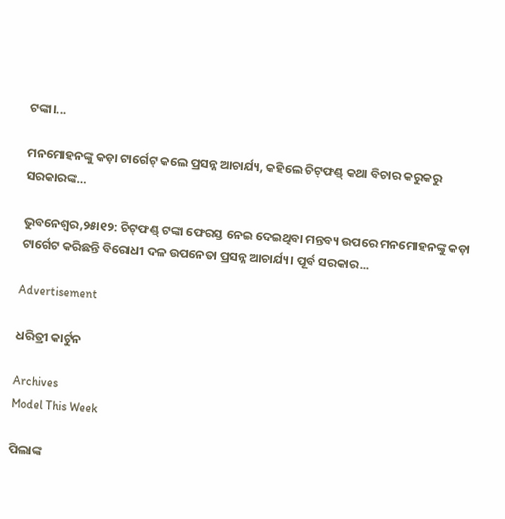ଟଙ୍କା।...

ମନମୋହନଙ୍କୁ କଡ଼ା ଟାର୍ଗେଟ୍‌ କଲେ ପ୍ରସନ୍ନ ଆଚାର୍ଯ୍ୟ, କହିଲେ ଚିଟ୍‌ଫଣ୍ଡ୍‌ କଥା ବିଚାର କରୁକରୁ ସରକାରଙ୍କ…

ଭୁବନେଶ୍ୱର,୨୫ା୧୨: ଚିଟ୍‌ଫଣ୍ଡ୍‌ ଟଙ୍କା ଫେରସ୍ତ ନେଇ ଦେଇଥିବା ମନ୍ତବ୍ୟ ଉପରେ ମନମୋହନଙ୍କୁ କଡ଼ା ଟାର୍ଗେଟ କରିଛନ୍ତି ବିରୋଧୀ ଦଳ ଉପନେତା ପ୍ରସନ୍ନ ଆଚାର୍ଯ୍ୟ। ପୂର୍ବ ସରକାର...

Advertisement

ଧରିତ୍ରୀ କାର୍ଟୁନ

Archives
Model This Week

ପିଲାଙ୍କ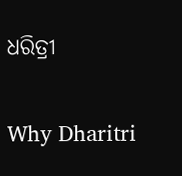ଧରିତ୍ରୀ

Why Dharitri